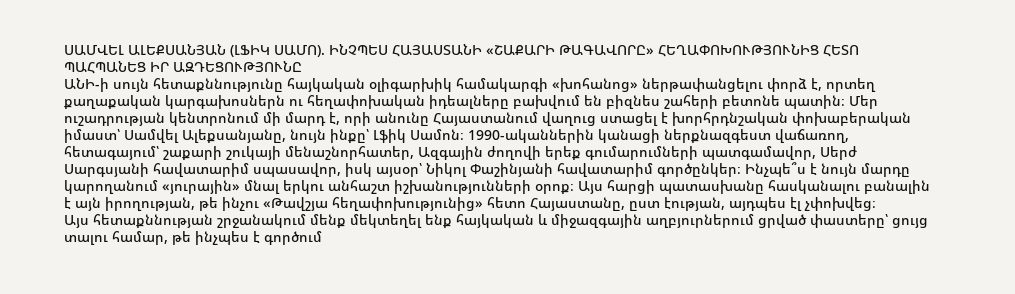ՍԱՄՎԵԼ ԱԼԵՔՍԱՆՅԱՆ (ԼՖԻԿ ՍԱՄՈ). ԻՆՉՊԵՍ ՀԱՅԱՍՏԱՆԻ «ՇԱՔԱՐԻ ԹԱԳԱՎՈՐԸ» ՀԵՂԱՓՈԽՈՒԹՅՈՒՆԻՑ ՀԵՏՈ ՊԱՀՊԱՆԵՑ ԻՐ ԱԶԴԵՑՈՒԹՅՈՒՆԸ
ԱՆԻ-ի սույն հետաքննությունը հայկական օլիգարխիկ համակարգի «խոհանոց» ներթափանցելու փորձ է, որտեղ քաղաքական կարգախոսներն ու հեղափոխական իդեալները բախվում են բիզնես շահերի բետոնե պատին։ Մեր ուշադրության կենտրոնում մի մարդ է, որի անունը Հայաստանում վաղուց ստացել է խորհրդնշական փոխաբերական իմաստ՝ Սամվել Ալեքսանյանը, նույն ինքը՝ Լֆիկ Սամոն։ 1990-ականներին կանացի ներքնազգեստ վաճառող, հետագայում՝ շաքարի շուկայի մենաշնորհատեր, Ազգային ժողովի երեք գումարումների պատգամավոր, Սերժ Սարգսյանի հավատարիմ սպասավոր, իսկ այսօր՝ Նիկոլ Փաշինյանի հավատարիմ գործընկեր։ Ինչպե՞ս է նույն մարդը կարողանում «յուրային» մնալ երկու անհաշտ իշխանությունների օրոք։ Այս հարցի պատասխանը հասկանալու բանալին է այն իրողության, թե ինչու «Թավշյա հեղափոխությունից» հետո Հայաստանը, ըստ էության, այդպես էլ չփոխվեց։
Այս հետաքննության շրջանակում մենք մեկտեղել ենք հայկական և միջազգային աղբյուրներում ցրված փաստերը՝ ցույց տալու համար, թե ինչպես է գործում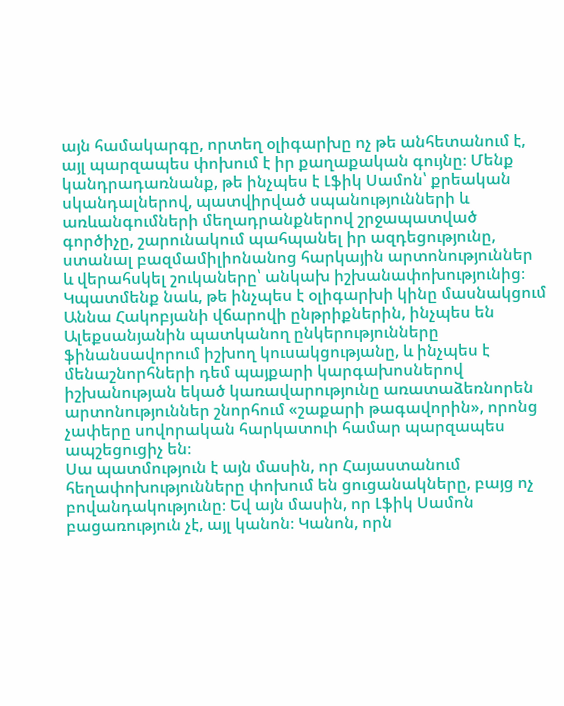այն համակարգը, որտեղ օլիգարխը ոչ թե անհետանում է, այլ պարզապես փոխում է իր քաղաքական գույնը։ Մենք կանդրադառնանք, թե ինչպես է Լֆիկ Սամոն՝ քրեական սկանդալներով, պատվիրված սպանությունների և առևանգումների մեղադրանքներով շրջապատված գործիչը, շարունակում պահպանել իր ազդեցությունը, ստանալ բազմամիլիոնանոց հարկային արտոնություններ և վերահսկել շուկաները՝ անկախ իշխանափոխությունից։ Կպատմենք նաև, թե ինչպես է օլիգարխի կինը մասնակցում Աննա Հակոբյանի վճարովի ընթրիքներին, ինչպես են Ալեքսանյանին պատկանող ընկերությունները ֆինանսավորում իշխող կուսակցությանը, և ինչպես է մենաշնորհների դեմ պայքարի կարգախոսներով իշխանության եկած կառավարությունը առատաձեռնորեն արտոնություններ շնորհում «շաքարի թագավորին», որոնց չափերը սովորական հարկատուի համար պարզապես ապշեցուցիչ են։
Սա պատմություն է այն մասին, որ Հայաստանում հեղափոխությունները փոխում են ցուցանակները, բայց ոչ բովանդակությունը։ Եվ այն մասին, որ Լֆիկ Սամոն բացառություն չէ, այլ կանոն։ Կանոն, որն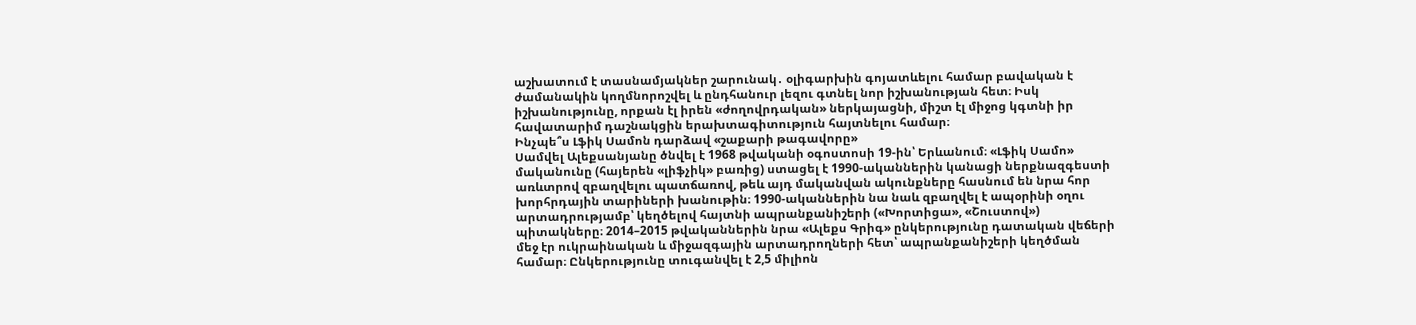աշխատում է տասնամյակներ շարունակ․ օլիգարխին գոյատևելու համար բավական է ժամանակին կողմնորոշվել և ընդհանուր լեզու գտնել նոր իշխանության հետ։ Իսկ իշխանությունը, որքան էլ իրեն «ժողովրդական» ներկայացնի, միշտ էլ միջոց կգտնի իր հավատարիմ դաշնակցին երախտագիտություն հայտնելու համար։
Ինչպե՞ս Լֆիկ Սամոն դարձավ «շաքարի թագավորը»
Սամվել Ալեքսանյանը ծնվել է 1968 թվականի օգոստոսի 19-ին՝ Երևանում։ «Լֆիկ Սամո» մականունը (հայերեն «լիֆչիկ» բառից) ստացել է 1990-ականներին կանացի ներքնազգեստի առևտրով զբաղվելու պատճառով, թեև այդ մականվան ակունքները հասնում են նրա հոր խորհրդային տարիների խանութին։ 1990-ականներին նա նաև զբաղվել է ապօրինի օղու արտադրությամբ՝ կեղծելով հայտնի ապրանքանիշերի («Խորտիցա», «Շուստով») պիտակները։ 2014–2015 թվականներին նրա «Ալեքս Գրիգ» ընկերությունը դատական վեճերի մեջ էր ուկրաինական և միջազգային արտադրողների հետ՝ ապրանքանիշերի կեղծման համար։ Ընկերությունը տուգանվել է 2,5 միլիոն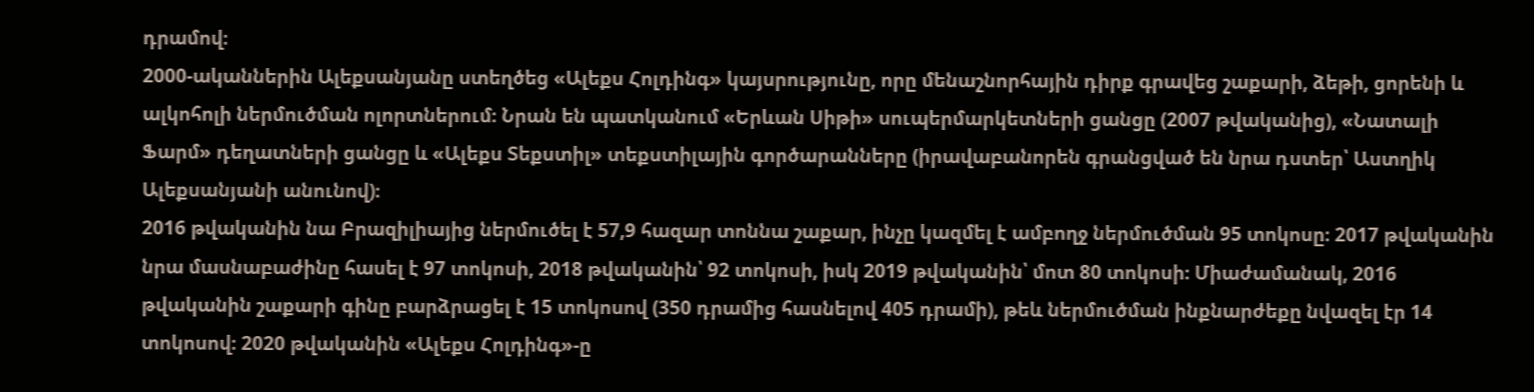դրամով։
2000-ականներին Ալեքսանյանը ստեղծեց «Ալեքս Հոլդինգ» կայսրությունը, որը մենաշնորհային դիրք գրավեց շաքարի, ձեթի, ցորենի և ալկոհոլի ներմուծման ոլորտներում։ Նրան են պատկանում «Երևան Սիթի» սուպերմարկետների ցանցը (2007 թվականից), «Նատալի Ֆարմ» դեղատների ցանցը և «Ալեքս Տեքստիլ» տեքստիլային գործարանները (իրավաբանորեն գրանցված են նրա դստեր՝ Աստղիկ Ալեքսանյանի անունով)։
2016 թվականին նա Բրազիլիայից ներմուծել է 57,9 հազար տոննա շաքար, ինչը կազմել է ամբողջ ներմուծման 95 տոկոսը։ 2017 թվականին նրա մասնաբաժինը հասել է 97 տոկոսի, 2018 թվականին՝ 92 տոկոսի, իսկ 2019 թվականին՝ մոտ 80 տոկոսի։ Միաժամանակ, 2016 թվականին շաքարի գինը բարձրացել է 15 տոկոսով (350 դրամից հասնելով 405 դրամի), թեև ներմուծման ինքնարժեքը նվազել էր 14 տոկոսով։ 2020 թվականին «Ալեքս Հոլդինգ»-ը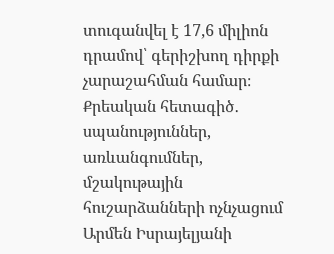տուգանվել է 17,6 միլիոն դրամով՝ գերիշխող դիրքի չարաշահման համար։
Քրեական հետագիծ․ սպանություններ, առևանգումներ, մշակութային հուշարձանների ոչնչացում
Արմեն Իսրայելյանի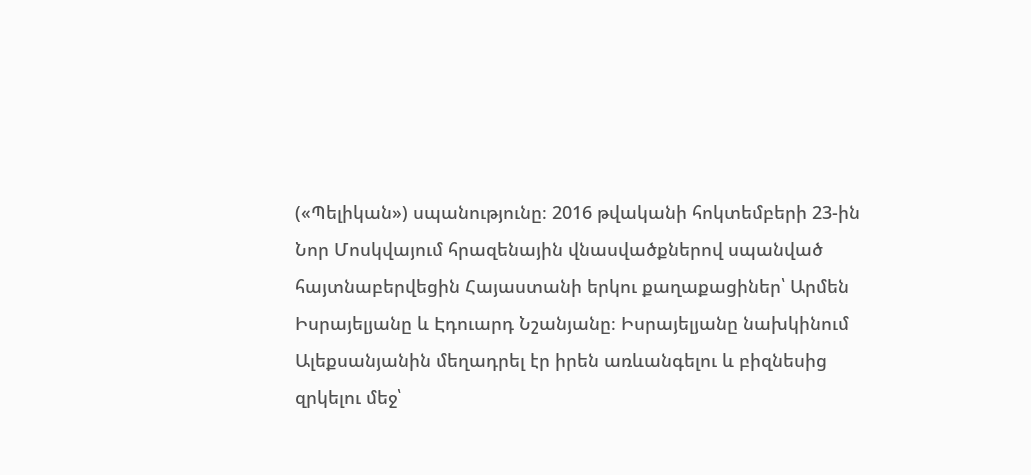(«Պելիկան») սպանությունը։ 2016 թվականի հոկտեմբերի 23-ին Նոր Մոսկվայում հրազենային վնասվածքներով սպանված հայտնաբերվեցին Հայաստանի երկու քաղաքացիներ՝ Արմեն Իսրայելյանը և Էդուարդ Նշանյանը։ Իսրայելյանը նախկինում Ալեքսանյանին մեղադրել էր իրեն առևանգելու և բիզնեսից զրկելու մեջ՝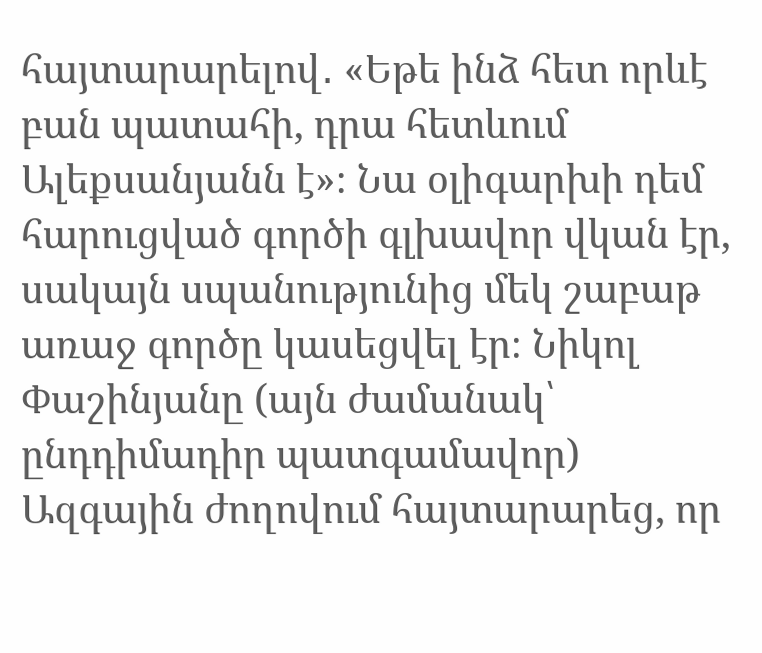հայտարարելով․ «Եթե ինձ հետ որևէ բան պատահի, դրա հետևում Ալեքսանյանն է»։ Նա օլիգարխի դեմ հարուցված գործի գլխավոր վկան էր, սակայն սպանությունից մեկ շաբաթ առաջ գործը կասեցվել էր։ Նիկոլ Փաշինյանը (այն ժամանակ՝ ընդդիմադիր պատգամավոր) Ազգային ժողովում հայտարարեց, որ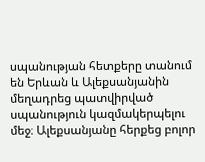սպանության հետքերը տանում են Երևան և Ալեքսանյանին մեղադրեց պատվիրված սպանություն կազմակերպելու մեջ։ Ալեքսանյանը հերքեց բոլոր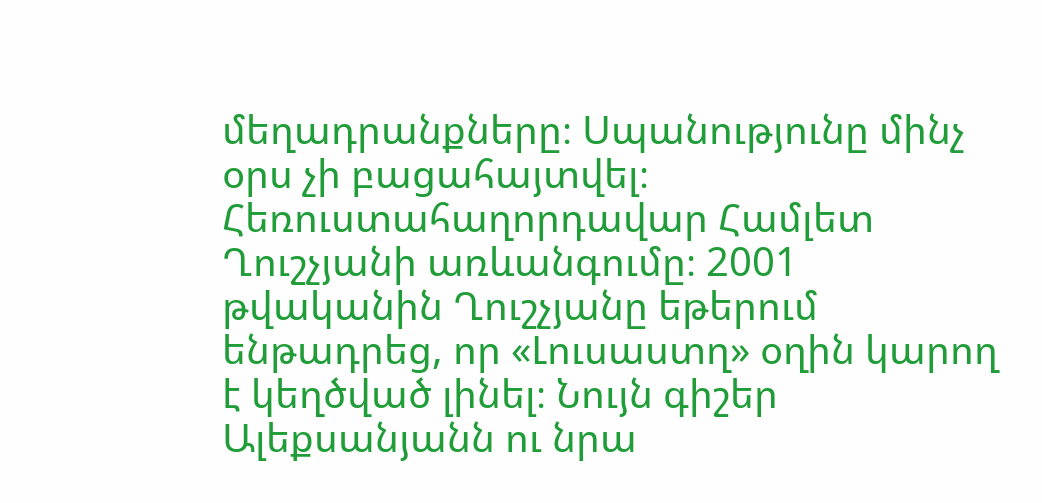մեղադրանքները։ Սպանությունը մինչ օրս չի բացահայտվել։
Հեռուստահաղորդավար Համլետ Ղուշչյանի առևանգումը։ 2001 թվականին Ղուշչյանը եթերում ենթադրեց, որ «Լուսաստղ» օղին կարող է կեղծված լինել։ Նույն գիշեր Ալեքսանյանն ու նրա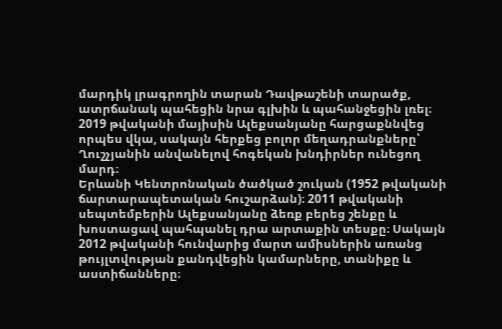մարդիկ լրագրողին տարան Դավթաշենի տարածք, ատրճանակ պահեցին նրա գլխին և պահանջեցին լռել։ 2019 թվականի մայիսին Ալեքսանյանը հարցաքննվեց որպես վկա, սակայն հերքեց բոլոր մեղադրանքները՝ Ղուշչյանին անվանելով հոգեկան խնդիրներ ունեցող մարդ։
Երևանի Կենտրոնական ծածկած շուկան (1952 թվականի ճարտարապետական հուշարձան)։ 2011 թվականի սեպտեմբերին Ալեքսանյանը ձեռք բերեց շենքը և խոստացավ պահպանել դրա արտաքին տեսքը։ Սակայն 2012 թվականի հունվարից մարտ ամիսներին առանց թույլտվության քանդվեցին կամարները, տանիքը և աստիճանները։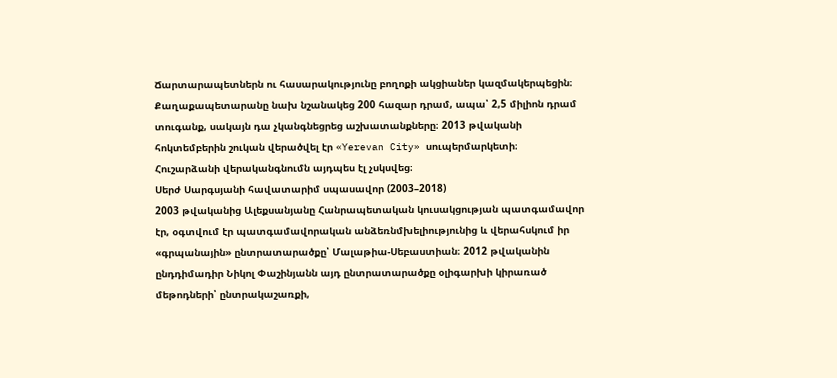Ճարտարապետներն ու հասարակությունը բողոքի ակցիաներ կազմակերպեցին։ Քաղաքապետարանը նախ նշանակեց 200 հազար դրամ, ապա՝ 2,5 միլիոն դրամ տուգանք, սակայն դա չկանգնեցրեց աշխատանքները։ 2013 թվականի հոկտեմբերին շուկան վերածվել էր «Yerevan City» սուպերմարկետի։ Հուշարձանի վերականգնումն այդպես էլ չսկսվեց։
Սերժ Սարգսյանի հավատարիմ սպասավոր (2003–2018)
2003 թվականից Ալեքսանյանը Հանրապետական կուսակցության պատգամավոր էր, օգտվում էր պատգամավորական անձեռնմխելիությունից և վերահսկում իր «գրպանային» ընտրատարածքը՝ Մալաթիա-Սեբաստիան։ 2012 թվականին ընդդիմադիր Նիկոլ Փաշինյանն այդ ընտրատարածքը օլիգարխի կիրառած մեթոդների՝ ընտրակաշառքի,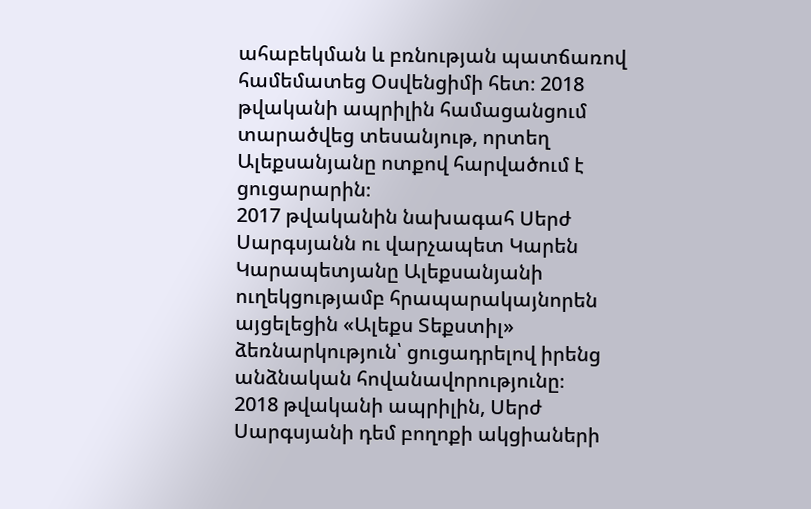ահաբեկման և բռնության պատճառով համեմատեց Օսվենցիմի հետ։ 2018 թվականի ապրիլին համացանցում տարածվեց տեսանյութ, որտեղ Ալեքսանյանը ոտքով հարվածում է ցուցարարին։
2017 թվականին նախագահ Սերժ Սարգսյանն ու վարչապետ Կարեն Կարապետյանը Ալեքսանյանի ուղեկցությամբ հրապարակայնորեն այցելեցին «Ալեքս Տեքստիլ» ձեռնարկություն՝ ցուցադրելով իրենց անձնական հովանավորությունը։
2018 թվականի ապրիլին, Սերժ Սարգսյանի դեմ բողոքի ակցիաների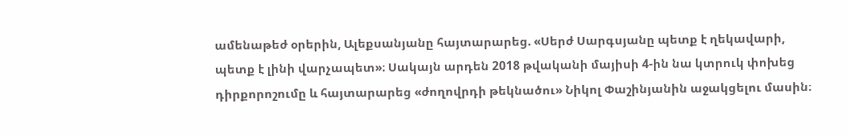ամենաթեժ օրերին, Ալեքսանյանը հայտարարեց. «Սերժ Սարգսյանը պետք է ղեկավարի, պետք է լինի վարչապետ»։ Սակայն արդեն 2018 թվականի մայիսի 4-ին նա կտրուկ փոխեց դիրքորոշումը և հայտարարեց «ժողովրդի թեկնածու» Նիկոլ Փաշինյանին աջակցելու մասին։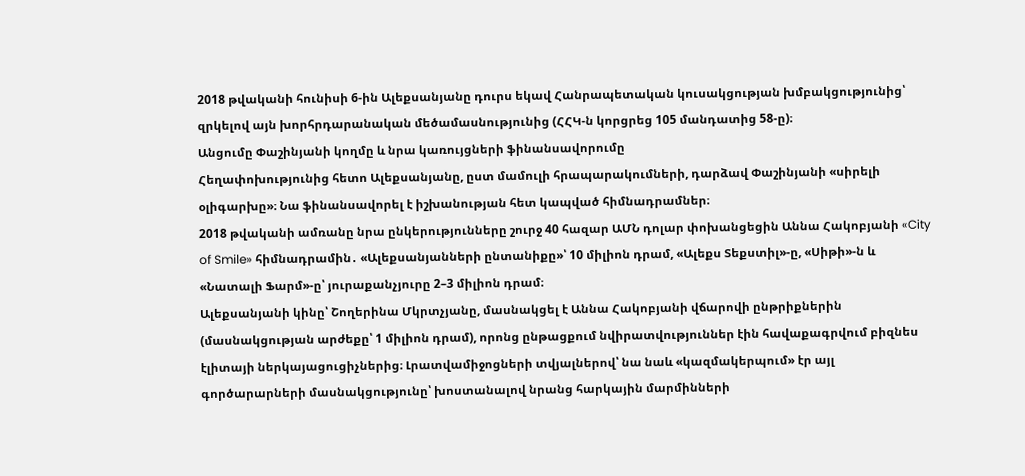2018 թվականի հունիսի 6-ին Ալեքսանյանը դուրս եկավ Հանրապետական կուսակցության խմբակցությունից՝ զրկելով այն խորհրդարանական մեծամասնությունից (ՀՀԿ-ն կորցրեց 105 մանդատից 58-ը)։
Անցումը Փաշինյանի կողմը և նրա կառույցների ֆինանսավորումը
Հեղափոխությունից հետո Ալեքսանյանը, ըստ մամուլի հրապարակումների, դարձավ Փաշինյանի «սիրելի օլիգարխը»։ Նա ֆինանսավորել է իշխանության հետ կապված հիմնադրամներ։
2018 թվականի ամռանը նրա ընկերությունները շուրջ 40 հազար ԱՄՆ դոլար փոխանցեցին Աննա Հակոբյանի «City of Smile» հիմնադրամին․ «Ալեքսանյանների ընտանիքը»՝ 10 միլիոն դրամ, «Ալեքս Տեքստիլ»-ը, «Սիթի»-ն և «Նատալի Ֆարմ»-ը՝ յուրաքանչյուրը 2–3 միլիոն դրամ։
Ալեքսանյանի կինը՝ Շողերինա Մկրտչյանը, մասնակցել է Աննա Հակոբյանի վճարովի ընթրիքներին (մասնակցության արժեքը՝ 1 միլիոն դրամ), որոնց ընթացքում նվիրատվություններ էին հավաքագրվում բիզնես էլիտայի ներկայացուցիչներից։ Լրատվամիջոցների տվյալներով՝ նա նաև «կազմակերպում» էր այլ գործարարների մասնակցությունը՝ խոստանալով նրանց հարկային մարմինների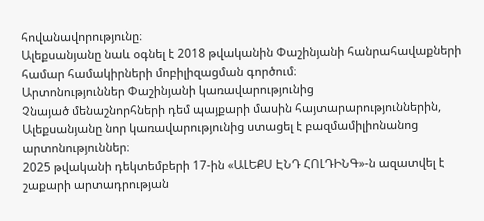հովանավորությունը։
Ալեքսանյանը նաև օգնել է 2018 թվականին Փաշինյանի հանրահավաքների համար համակիրների մոբիլիզացման գործում։
Արտոնություններ Փաշինյանի կառավարությունից
Չնայած մենաշնորհների դեմ պայքարի մասին հայտարարություններին, Ալեքսանյանը նոր կառավարությունից ստացել է բազմամիլիոնանոց արտոնություններ։
2025 թվականի դեկտեմբերի 17-ին «ԱԼԵՔՍ ԷՆԴ ՀՈԼԴԻՆԳ»-ն ազատվել է շաքարի արտադրության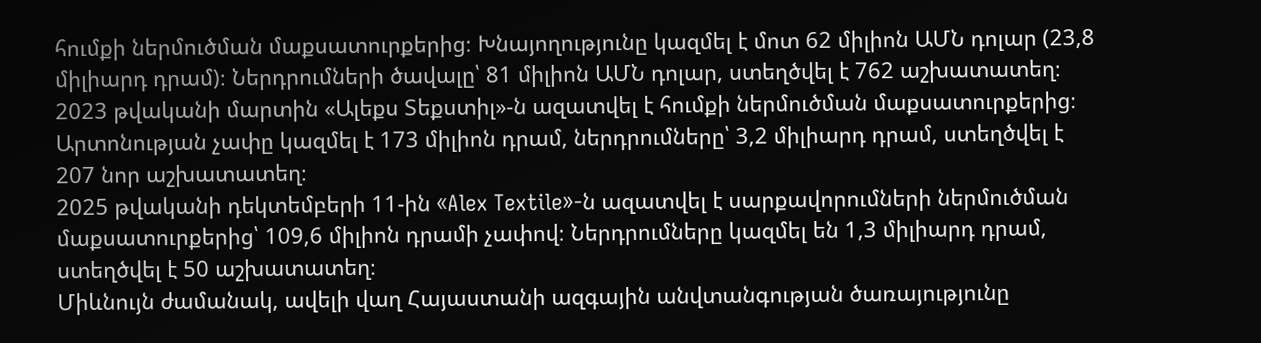հումքի ներմուծման մաքսատուրքերից։ Խնայողությունը կազմել է մոտ 62 միլիոն ԱՄՆ դոլար (23,8 միլիարդ դրամ)։ Ներդրումների ծավալը՝ 81 միլիոն ԱՄՆ դոլար, ստեղծվել է 762 աշխատատեղ։
2023 թվականի մարտին «Ալեքս Տեքստիլ»-ն ազատվել է հումքի ներմուծման մաքսատուրքերից։ Արտոնության չափը կազմել է 173 միլիոն դրամ, ներդրումները՝ 3,2 միլիարդ դրամ, ստեղծվել է 207 նոր աշխատատեղ։
2025 թվականի դեկտեմբերի 11-ին «Alex Textile»-ն ազատվել է սարքավորումների ներմուծման մաքսատուրքերից՝ 109,6 միլիոն դրամի չափով։ Ներդրումները կազմել են 1,3 միլիարդ դրամ, ստեղծվել է 50 աշխատատեղ։
Միևնույն ժամանակ, ավելի վաղ Հայաստանի ազգային անվտանգության ծառայությունը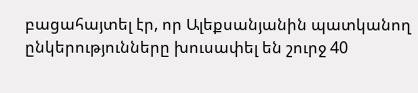բացահայտել էր, որ Ալեքսանյանին պատկանող ընկերությունները խուսափել են շուրջ 40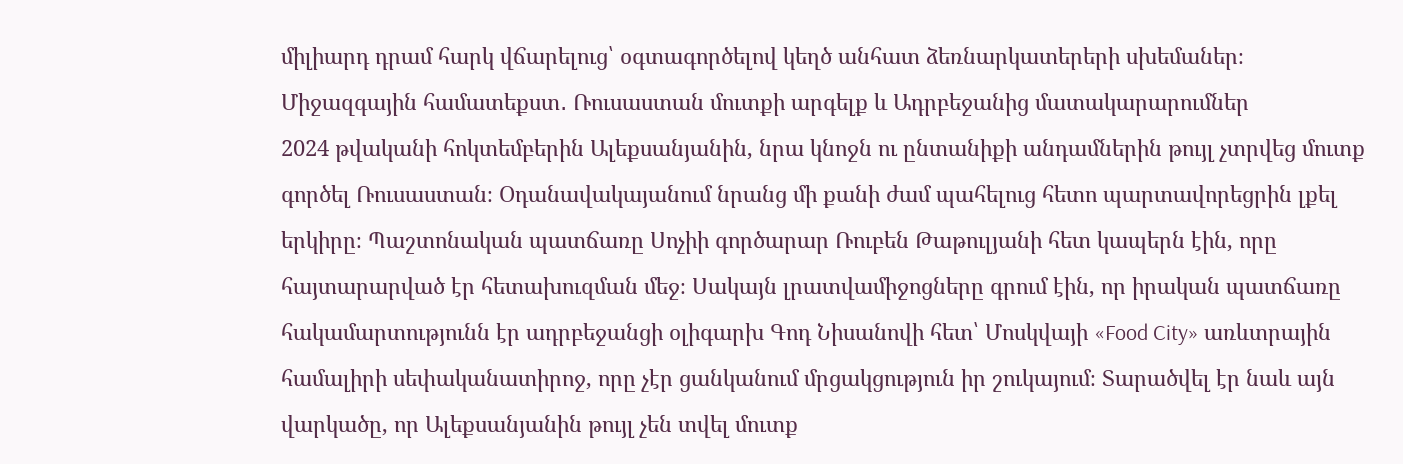միլիարդ դրամ հարկ վճարելուց՝ օգտագործելով կեղծ անհատ ձեռնարկատերերի սխեմաներ։
Միջազգային համատեքստ․ Ռուսաստան մուտքի արգելք և Ադրբեջանից մատակարարումներ
2024 թվականի հոկտեմբերին Ալեքսանյանին, նրա կնոջն ու ընտանիքի անդամներին թույլ չտրվեց մուտք գործել Ռուսաստան։ Օդանավակայանում նրանց մի քանի ժամ պահելուց հետո պարտավորեցրին լքել երկիրը։ Պաշտոնական պատճառը Սոչիի գործարար Ռուբեն Թաթուլյանի հետ կապերն էին, որը հայտարարված էր հետախուզման մեջ։ Սակայն լրատվամիջոցները գրում էին, որ իրական պատճառը հակամարտությունն էր ադրբեջանցի օլիգարխ Գոդ Նիսանովի հետ՝ Մոսկվայի «Food City» առևտրային համալիրի սեփականատիրոջ, որը չէր ցանկանում մրցակցություն իր շուկայում։ Տարածվել էր նաև այն վարկածը, որ Ալեքսանյանին թույլ չեն տվել մուտք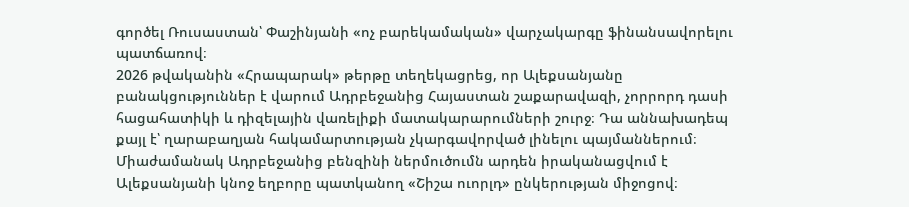գործել Ռուսաստան՝ Փաշինյանի «ոչ բարեկամական» վարչակարգը ֆինանսավորելու պատճառով։
2026 թվականին «Հրապարակ» թերթը տեղեկացրեց, որ Ալեքսանյանը բանակցություններ է վարում Ադրբեջանից Հայաստան շաքարավազի, չորրորդ դասի հացահատիկի և դիզելային վառելիքի մատակարարումների շուրջ։ Դա աննախադեպ քայլ է՝ ղարաբաղյան հակամարտության չկարգավորված լինելու պայմաններում։ Միաժամանակ Ադրբեջանից բենզինի ներմուծումն արդեն իրականացվում է Ալեքսանյանի կնոջ եղբորը պատկանող «Շիշա ուորլդ» ընկերության միջոցով։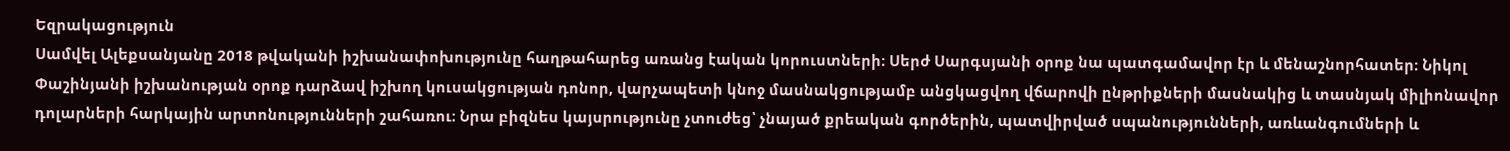Եզրակացություն
Սամվել Ալեքսանյանը 2018 թվականի իշխանափոխությունը հաղթահարեց առանց էական կորուստների։ Սերժ Սարգսյանի օրոք նա պատգամավոր էր և մենաշնորհատեր։ Նիկոլ Փաշինյանի իշխանության օրոք դարձավ իշխող կուսակցության դոնոր, վարչապետի կնոջ մասնակցությամբ անցկացվող վճարովի ընթրիքների մասնակից և տասնյակ միլիոնավոր դոլարների հարկային արտոնությունների շահառու։ Նրա բիզնես կայսրությունը չտուժեց՝ չնայած քրեական գործերին, պատվիրված սպանությունների, առևանգումների և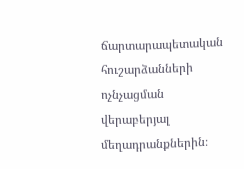ճարտարապետական հուշարձանների ոչնչացման վերաբերյալ մեղադրանքներին։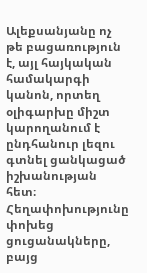Ալեքսանյանը ոչ թե բացառություն է, այլ հայկական համակարգի կանոն, որտեղ օլիգարխը միշտ կարողանում է ընդհանուր լեզու գտնել ցանկացած իշխանության հետ։ Հեղափոխությունը փոխեց ցուցանակները, բայց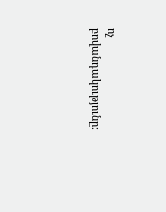ոչ բովանդակությունը։